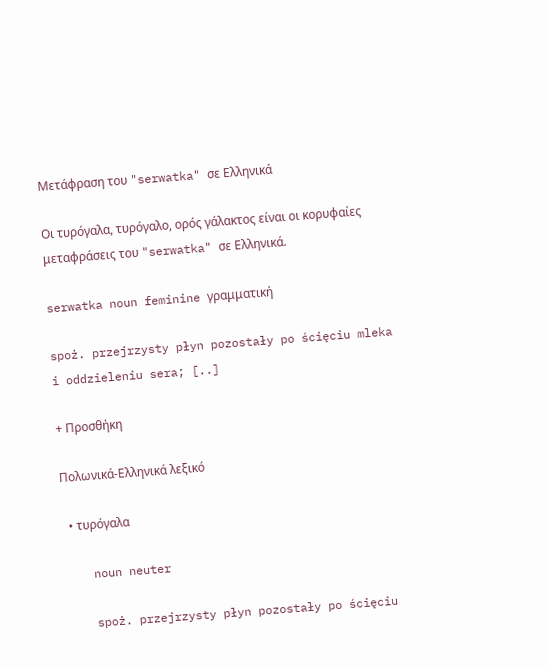Μετάφραση του "serwatka" σε Ελληνικά

Οι τυρόγαλα, τυρόγαλο, ορός γάλακτος είναι οι κορυφαίες μεταφράσεις του "serwatka" σε Ελληνικά.

serwatka noun feminine γραμματική

spoż. przejrzysty płyn pozostały po ścięciu mleka i oddzieleniu sera; [..]

+ Προσθήκη

Πολωνικά-Ελληνικά λεξικό

  • τυρόγαλα

    noun neuter

    spoż. przejrzysty płyn pozostały po ścięciu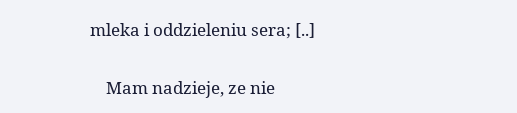mleka i oddzieleniu sera; [..]

    Mam nadzieje, ze nie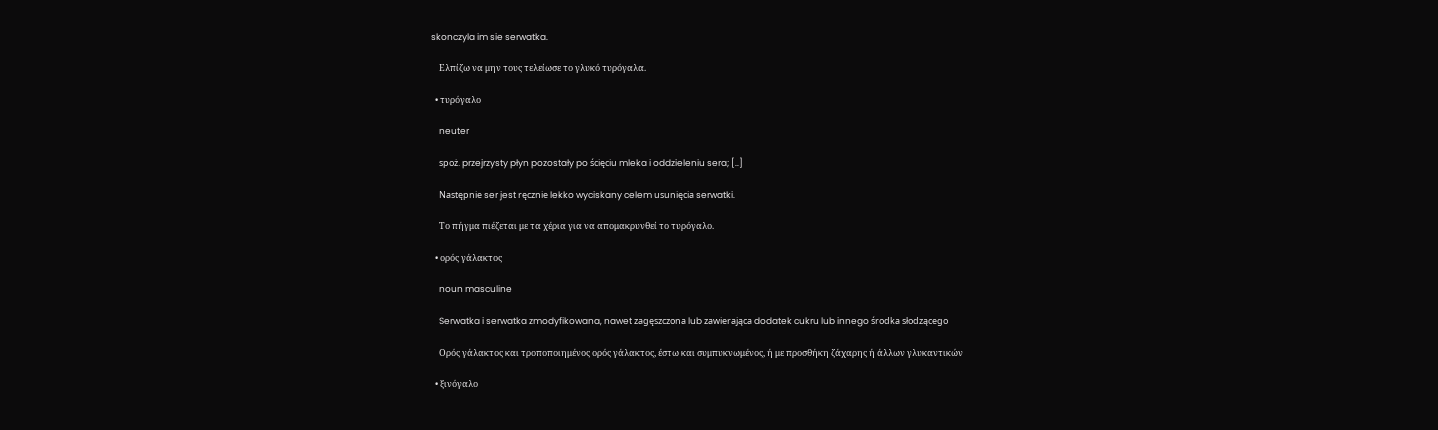skonczyla im sie serwatka.

    Ελπίζω να μην τους τελείωσε το γλυκό τυρόγαλα.

  • τυρόγαλο

    neuter

    spoż. przejrzysty płyn pozostały po ścięciu mleka i oddzieleniu sera; [..]

    Następnie ser jest ręcznie lekko wyciskany celem usunięcia serwatki.

    Το πήγμα πιέζεται με τα χέρια για να απομακρυνθεί το τυρόγαλο.

  • ορός γάλακτος

    noun masculine

    Serwatka i serwatka zmodyfikowana, nawet zagęszczona lub zawierająca dodatek cukru lub innego środka słodzącego

    Ορός γάλακτος και τροποποιημένος ορός γάλακτος, έστω και συμπυκνωμένος, ή με προσθήκη ζάχαρης ή άλλων γλυκαντικών

  • ξινόγαλο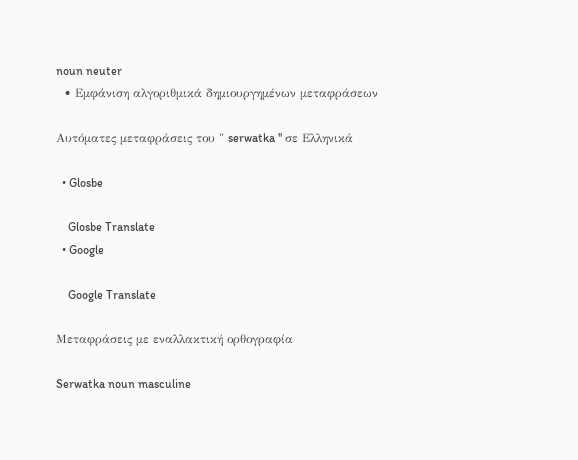noun neuter
  • Εμφάνιση αλγοριθμικά δημιουργημένων μεταφράσεων

Αυτόματες μεταφράσεις του " serwatka " σε Ελληνικά

  • Glosbe

    Glosbe Translate
  • Google

    Google Translate

Μεταφράσεις με εναλλακτική ορθογραφία

Serwatka noun masculine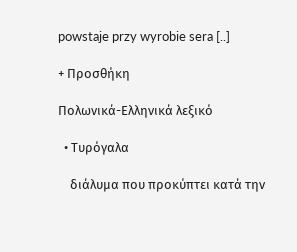powstaje przy wyrobie sera [..]

+ Προσθήκη

Πολωνικά-Ελληνικά λεξικό

  • Τυρόγαλα

    διάλυμα που προκύπτει κατά την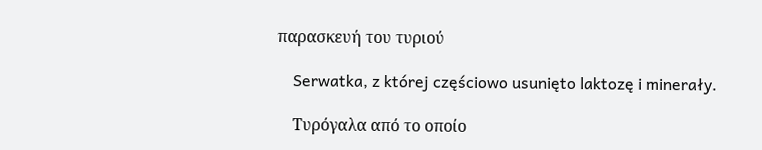παρασκευή του τυριού

    Serwatka, z której częściowo usunięto laktozę i minerały.

    Τυρόγαλα από το οποίο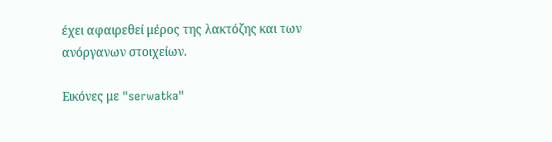έχει αφαιρεθεί μέρος της λακτόζης και των ανόργανων στοιχείων.

Εικόνες με "serwatka"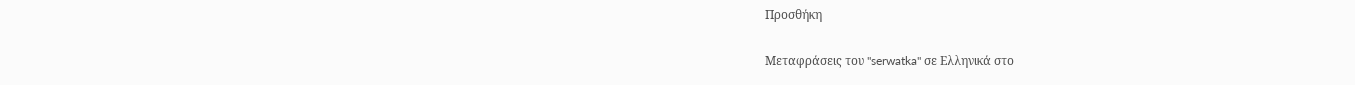Προσθήκη

Μεταφράσεις του "serwatka" σε Ελληνικά στο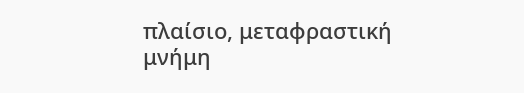πλαίσιο, μεταφραστική μνήμη